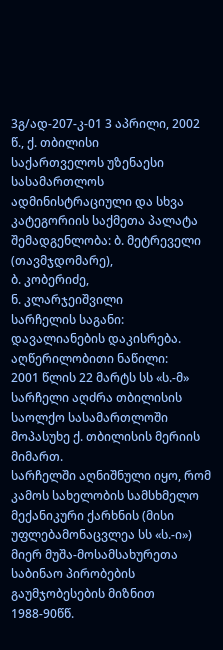3გ/ად-207-კ-01 3 აპრილი, 2002 წ., ქ. თბილისი
საქართველოს უზენაესი სასამართლოს ადმინისტრაციული და სხვა კატეგორიის საქმეთა პალატა
შემადგენლობა: ბ. მეტრეველი (თავმჯდომარე),
ბ. კობერიძე,
ნ. კლარჯეიშვილი
სარჩელის საგანი: დავალიანების დაკისრება.
აღწერილობითი ნაწილი:
2001 წლის 22 მარტს სს «ს.-მ» სარჩელი აღძრა თბილისის საოლქო სასამართლოში მოპასუხე ქ. თბილისის მერიის მიმართ.
სარჩელში აღნიშნული იყო, რომ კამოს სახელობის სამსხმელო მექანიკური ქარხნის (მისი უფლებამონაცვლეა სს «ს.-ი») მიერ მუშა-მოსამსახურეთა საბინაო პირობების გაუმჯობესების მიზნით 1988-90წწ.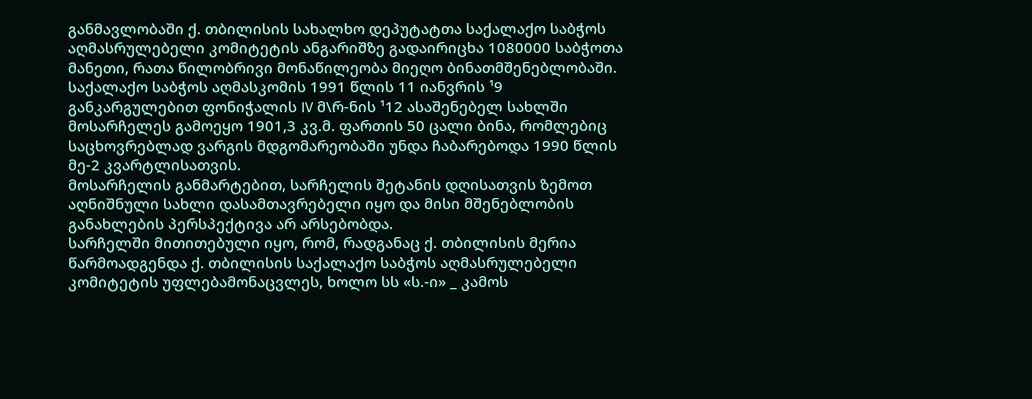განმავლობაში ქ. თბილისის სახალხო დეპუტატთა საქალაქო საბჭოს აღმასრულებელი კომიტეტის ანგარიშზე გადაირიცხა 1080000 საბჭოთა მანეთი, რათა წილობრივი მონაწილეობა მიეღო ბინათმშენებლობაში. საქალაქო საბჭოს აღმასკომის 1991 წლის 11 იანვრის ¹9 განკარგულებით ფონიჭალის IV მ\რ-ნის ¹12 ასაშენებელ სახლში მოსარჩელეს გამოეყო 1901,3 კვ.მ. ფართის 50 ცალი ბინა, რომლებიც საცხოვრებლად ვარგის მდგომარეობაში უნდა ჩაბარებოდა 1990 წლის მე-2 კვარტლისათვის.
მოსარჩელის განმარტებით, სარჩელის შეტანის დღისათვის ზემოთ აღნიშნული სახლი დასამთავრებელი იყო და მისი მშენებლობის განახლების პერსპექტივა არ არსებობდა.
სარჩელში მითითებული იყო, რომ, რადგანაც ქ. თბილისის მერია წარმოადგენდა ქ. თბილისის საქალაქო საბჭოს აღმასრულებელი კომიტეტის უფლებამონაცვლეს, ხოლო სს «ს.-ი» _ კამოს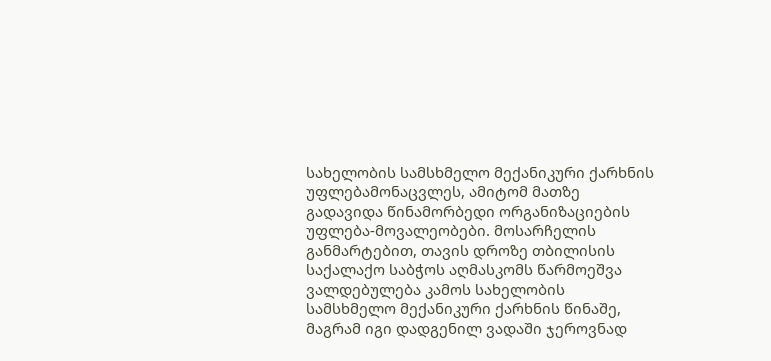სახელობის სამსხმელო მექანიკური ქარხნის უფლებამონაცვლეს, ამიტომ მათზე გადავიდა წინამორბედი ორგანიზაციების უფლება-მოვალეობები. მოსარჩელის განმარტებით, თავის დროზე თბილისის საქალაქო საბჭოს აღმასკომს წარმოეშვა ვალდებულება კამოს სახელობის სამსხმელო მექანიკური ქარხნის წინაშე, მაგრამ იგი დადგენილ ვადაში ჯეროვნად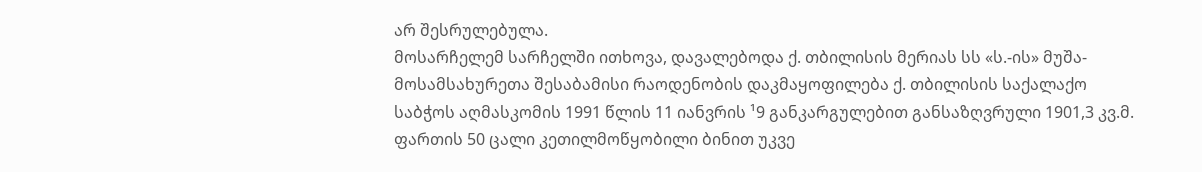არ შესრულებულა.
მოსარჩელემ სარჩელში ითხოვა, დავალებოდა ქ. თბილისის მერიას სს «ს.-ის» მუშა-მოსამსახურეთა შესაბამისი რაოდენობის დაკმაყოფილება ქ. თბილისის საქალაქო საბჭოს აღმასკომის 1991 წლის 11 იანვრის ¹9 განკარგულებით განსაზღვრული 1901,3 კვ.მ. ფართის 50 ცალი კეთილმოწყობილი ბინით უკვე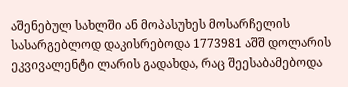აშენებულ სახლში ან მოპასუხეს მოსარჩელის სასარგებლოდ დაკისრებოდა 1773981 აშშ დოლარის ეკვივალენტი ლარის გადახდა, რაც შეესაბამებოდა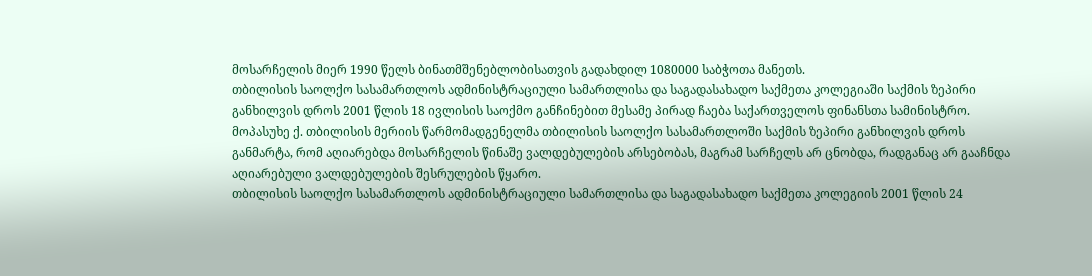მოსარჩელის მიერ 1990 წელს ბინათმშენებლობისათვის გადახდილ 1080000 საბჭოთა მანეთს.
თბილისის საოლქო სასამართლოს ადმინისტრაციული სამართლისა და საგადასახადო საქმეთა კოლეგიაში საქმის ზეპირი განხილვის დროს 2001 წლის 18 ივლისის საოქმო განჩინებით მესამე პირად ჩაება საქართველოს ფინანსთა სამინისტრო.
მოპასუხე ქ. თბილისის მერიის წარმომადგენელმა თბილისის საოლქო სასამართლოში საქმის ზეპირი განხილვის დროს განმარტა, რომ აღიარებდა მოსარჩელის წინაშე ვალდებულების არსებობას, მაგრამ სარჩელს არ ცნობდა, რადგანაც არ გააჩნდა აღიარებული ვალდებულების შესრულების წყარო.
თბილისის საოლქო სასამართლოს ადმინისტრაციული სამართლისა და საგადასახადო საქმეთა კოლეგიის 2001 წლის 24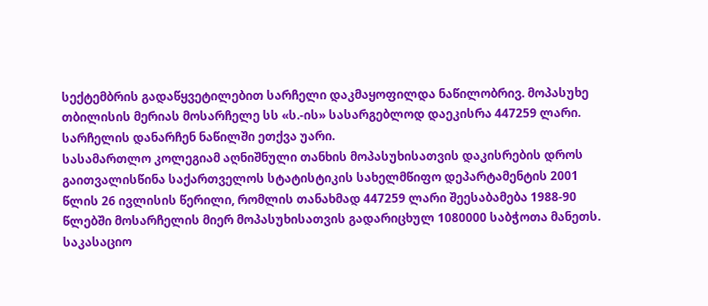სექტემბრის გადაწყვეტილებით სარჩელი დაკმაყოფილდა ნაწილობრივ. მოპასუხე თბილისის მერიას მოსარჩელე სს «ს.-ის» სასარგებლოდ დაეკისრა 447259 ლარი. სარჩელის დანარჩენ ნაწილში ეთქვა უარი.
სასამართლო კოლეგიამ აღნიშნული თანხის მოპასუხისათვის დაკისრების დროს გაითვალისწინა საქართველოს სტატისტიკის სახელმწიფო დეპარტამენტის 2001 წლის 26 ივლისის წერილი, რომლის თანახმად 447259 ლარი შეესაბამება 1988-90 წლებში მოსარჩელის მიერ მოპასუხისათვის გადარიცხულ 1080000 საბჭოთა მანეთს.
საკასაციო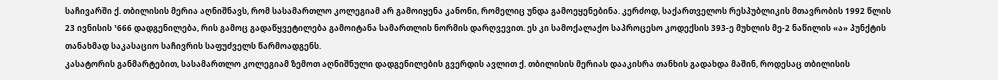საჩივარში ქ. თბილისის მერია აღნიშნავს, რომ სასამართლო კოლეგიამ არ გამოიყენა კანონი, რომელიც უნდა გამოეყენებინა. კერძოდ, საქართველოს რესპუბლიკის მთავრობის 1992 წლის 23 ივნისის ¹666 დადგენილება, რის გამოც გადაწყვეტილება გამოიტანა სამართლის ნორმის დარღვევით. ეს კი სამოქალაქო საპროცესო კოდექსის 393-ე მუხლის მე-2 ნაწილის «ა» პუნქტის თანახმად საკასაციო საჩივრის საფუძველს წარმოადგენს.
კასატორის განმარტებით, სასამართლო კოლეგიამ ზემოთ აღნიშნული დადგენილების გვერდის ავლით ქ. თბილისის მერიას დააკისრა თანხის გადახდა მაშინ, როდესაც თბილისის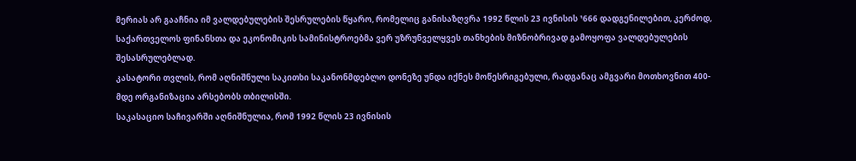მერიას არ გააჩნია იმ ვალდებულების შესრულების წყარო, რომელიც განისაზღვრა 1992 წლის 23 ივნისის ¹666 დადგენილებით, კერძოდ, საქართველოს ფინანსთა და ეკონომიკის სამინისტროებმა ვერ უზრუნველყვეს თანხების მიზნობრივად გამოყოფა ვალდებულების შესასრულებლად.
კასატორი თვლის, რომ აღნიშნული საკითხი საკანონმდებლო დონეზე უნდა იქნეს მოწესრიგებული, რადგანაც ამგვარი მოთხოვნით 400-მდე ორგანიზაცია არსებობს თბილისში.
საკასაციო საჩივარში აღნიშნულია, რომ 1992 წლის 23 ივნისის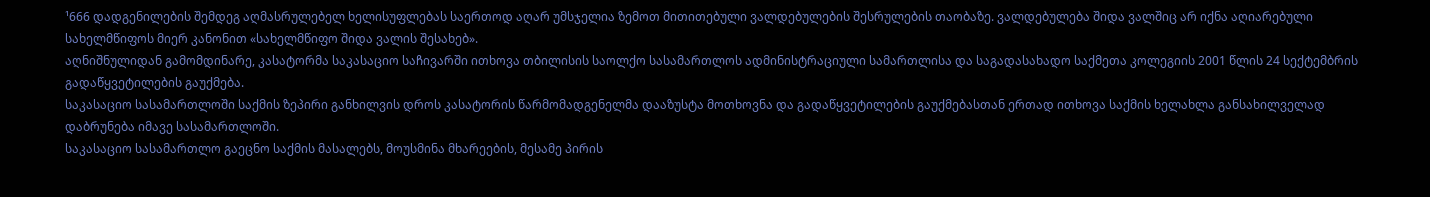¹666 დადგენილების შემდეგ აღმასრულებელ ხელისუფლებას საერთოდ აღარ უმსჯელია ზემოთ მითითებული ვალდებულების შესრულების თაობაზე. ვალდებულება შიდა ვალშიც არ იქნა აღიარებული სახელმწიფოს მიერ კანონით «სახელმწიფო შიდა ვალის შესახებ».
აღნიშნულიდან გამომდინარე, კასატორმა საკასაციო საჩივარში ითხოვა თბილისის საოლქო სასამართლოს ადმინისტრაციული სამართლისა და საგადასახადო საქმეთა კოლეგიის 2001 წლის 24 სექტემბრის გადაწყვეტილების გაუქმება.
საკასაციო სასამართლოში საქმის ზეპირი განხილვის დროს კასატორის წარმომადგენელმა დააზუსტა მოთხოვნა და გადაწყვეტილების გაუქმებასთან ერთად ითხოვა საქმის ხელახლა განსახილველად დაბრუნება იმავე სასამართლოში.
საკასაციო სასამართლო გაეცნო საქმის მასალებს, მოუსმინა მხარეების, მესამე პირის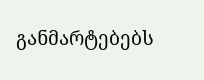განმარტებებს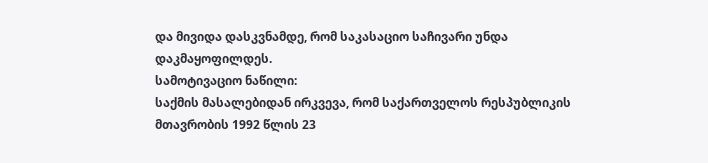და მივიდა დასკვნამდე, რომ საკასაციო საჩივარი უნდა დაკმაყოფილდეს.
სამოტივაციო ნაწილი:
საქმის მასალებიდან ირკვევა, რომ საქართველოს რესპუბლიკის მთავრობის 1992 წლის 23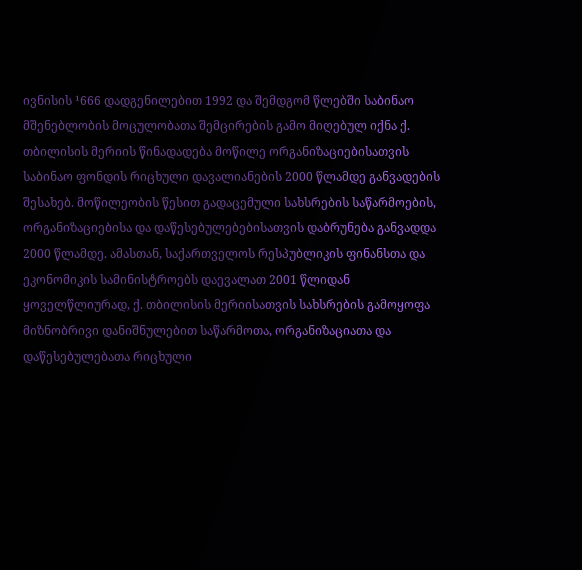ივნისის ¹666 დადგენილებით 1992 და შემდგომ წლებში საბინაო მშენებლობის მოცულობათა შემცირების გამო მიღებულ იქნა ქ. თბილისის მერიის წინადადება მოწილე ორგანიზაციებისათვის საბინაო ფონდის რიცხული დავალიანების 2000 წლამდე განვადების შესახებ. მოწილეობის წესით გადაცემული სახსრების საწარმოების, ორგანიზაციებისა და დაწესებულებებისათვის დაბრუნება განვადდა 2000 წლამდე. ამასთან, საქართველოს რესპუბლიკის ფინანსთა და ეკონომიკის სამინისტროებს დაევალათ 2001 წლიდან ყოველწლიურად, ქ. თბილისის მერიისათვის სახსრების გამოყოფა მიზნობრივი დანიშნულებით საწარმოთა, ორგანიზაციათა და დაწესებულებათა რიცხული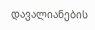დავალიანების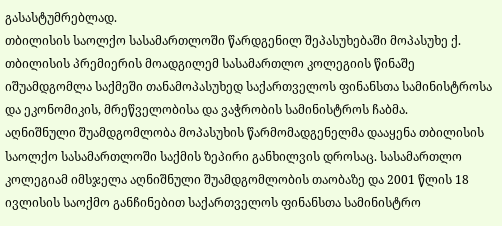გასასტუმრებლად.
თბილისის საოლქო სასამართლოში წარდგენილ შეპასუხებაში მოპასუხე ქ. თბილისის პრემიერის მოადგილემ სასამართლო კოლეგიის წინაშე იშუამდგომლა საქმეში თანამოპასუხედ საქართველოს ფინანსთა სამინისტროსა და ეკონომიკის, მრეწველობისა და ვაჭრობის სამინისტროს ჩაბმა.
აღნიშნული შუამდგომლობა მოპასუხის წარმომადგენელმა დააყენა თბილისის საოლქო სასამართლოში საქმის ზეპირი განხილვის დროსაც. სასამართლო კოლეგიამ იმსჯელა აღნიშნული შუამდგომლობის თაობაზე და 2001 წლის 18 ივლისის საოქმო განჩინებით საქართველოს ფინანსთა სამინისტრო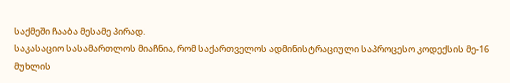საქმეში ჩააბა მესამე პირად.
საკასაციო სასამართლოს მიაჩნია, რომ საქართველოს ადმინისტრაციული საპროცესო კოდექსის მე-16 მუხლის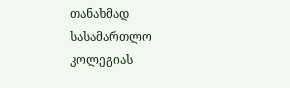თანახმად სასამართლო კოლეგიას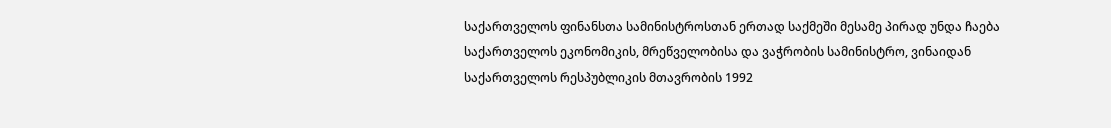საქართველოს ფინანსთა სამინისტროსთან ერთად საქმეში მესამე პირად უნდა ჩაება საქართველოს ეკონომიკის, მრეწველობისა და ვაჭრობის სამინისტრო, ვინაიდან საქართველოს რესპუბლიკის მთავრობის 1992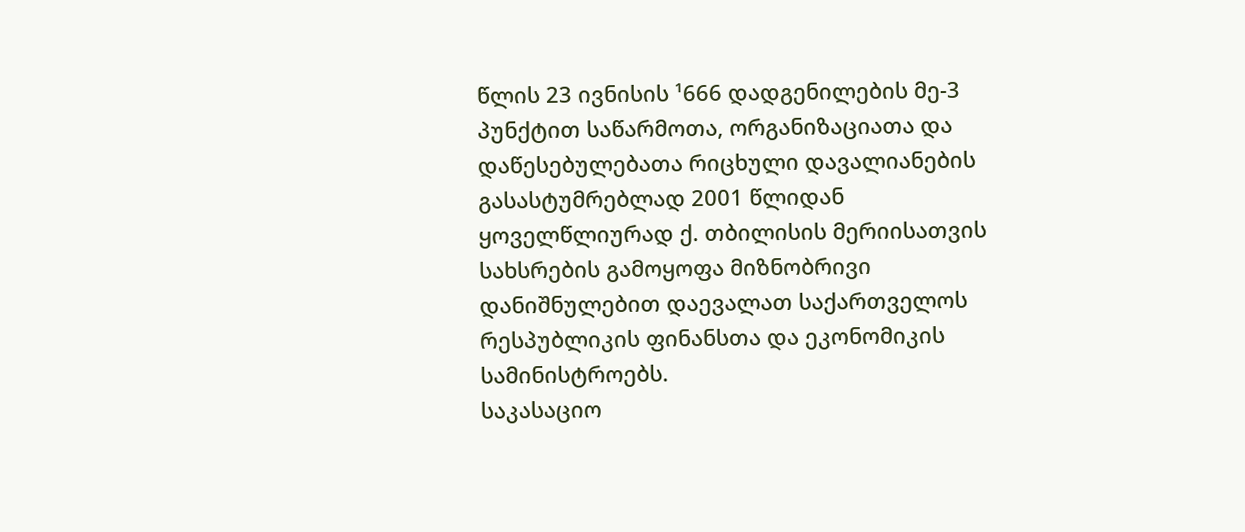წლის 23 ივნისის ¹666 დადგენილების მე-3 პუნქტით საწარმოთა, ორგანიზაციათა და დაწესებულებათა რიცხული დავალიანების გასასტუმრებლად 2001 წლიდან ყოველწლიურად ქ. თბილისის მერიისათვის სახსრების გამოყოფა მიზნობრივი დანიშნულებით დაევალათ საქართველოს რესპუბლიკის ფინანსთა და ეკონომიკის სამინისტროებს.
საკასაციო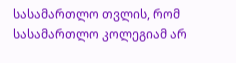სასამართლო თვლის, რომ სასამართლო კოლეგიამ არ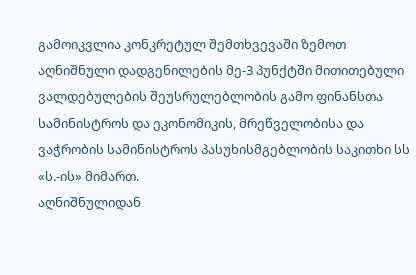გამოიკვლია კონკრეტულ შემთხვევაში ზემოთ აღნიშნული დადგენილების მე-3 პუნქტში მითითებული ვალდებულების შეუსრულებლობის გამო ფინანსთა სამინისტროს და ეკონომიკის, მრეწველობისა და ვაჭრობის სამინისტროს პასუხისმგებლობის საკითხი სს «ს.-ის» მიმართ.
აღნიშნულიდან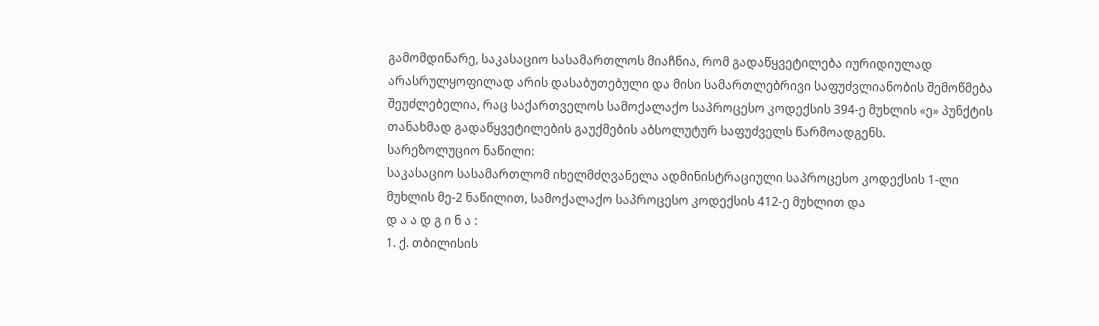გამომდინარე, საკასაციო სასამართლოს მიაჩნია, რომ გადაწყვეტილება იურიდიულად არასრულყოფილად არის დასაბუთებული და მისი სამართლებრივი საფუძვლიანობის შემოწმება შეუძლებელია, რაც საქართველოს სამოქალაქო საპროცესო კოდექსის 394-ე მუხლის «ე» პუნქტის თანახმად გადაწყვეტილების გაუქმების აბსოლუტურ საფუძველს წარმოადგენს.
სარეზოლუციო ნაწილი:
საკასაციო სასამართლომ იხელმძღვანელა ადმინისტრაციული საპროცესო კოდექსის 1-ლი მუხლის მე-2 ნაწილით, სამოქალაქო საპროცესო კოდექსის 412-ე მუხლით და
დ ა ა დ გ ი ნ ა :
1. ქ. თბილისის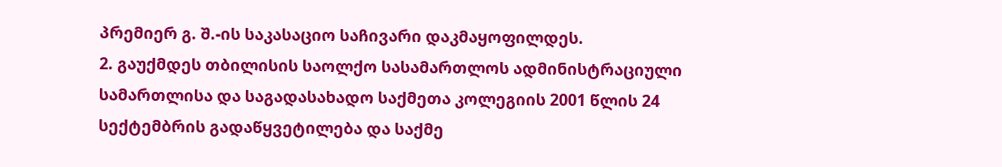პრემიერ გ. შ.-ის საკასაციო საჩივარი დაკმაყოფილდეს.
2. გაუქმდეს თბილისის საოლქო სასამართლოს ადმინისტრაციული სამართლისა და საგადასახადო საქმეთა კოლეგიის 2001 წლის 24 სექტემბრის გადაწყვეტილება და საქმე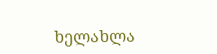ხელახლა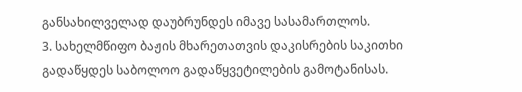განსახილველად დაუბრუნდეს იმავე სასამართლოს.
3. სახელმწიფო ბაჟის მხარეთათვის დაკისრების საკითხი გადაწყდეს საბოლოო გადაწყვეტილების გამოტანისას.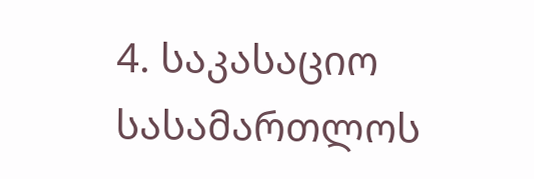4. საკასაციო სასამართლოს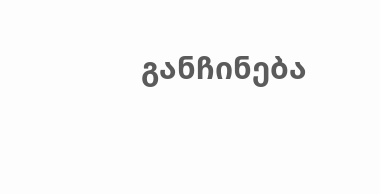განჩინება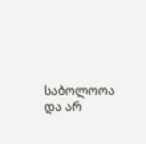საბოლოოა და არ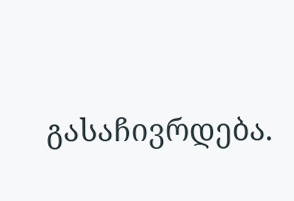გასაჩივრდება.